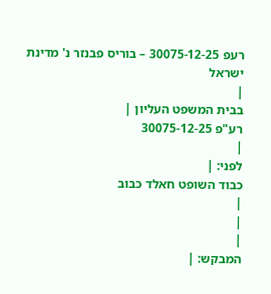רעפ 30075-12-25 – בוריס פבנזר נ' מדינת ישראל
|
בבית המשפט העליון |
רע"פ 30075-12-25
|
לפני: |
כבוד השופט חאלד כבוב
|
|
|
המבקש: |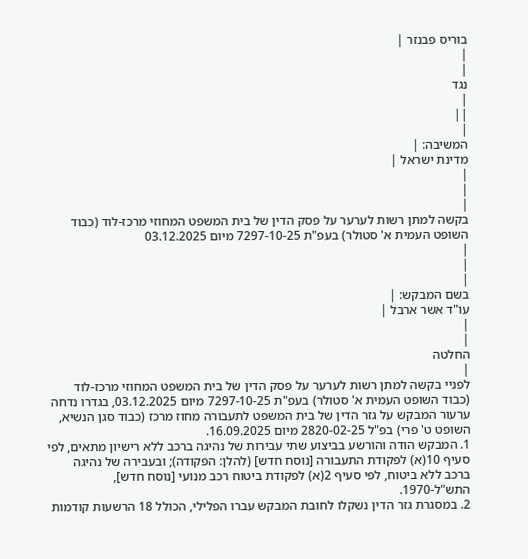בוריס פבנזר |
|
|
נגד
|
||
|
המשיבה: |
מדינת ישראל |
|
|
|
בקשה למתן רשות לערער על פסק הדין של בית המשפט המחוזי מרכז-לוד (כבוד השופט העמית א' סטולר) בעפ"ת 7297-10-25 מיום 03.12.2025
|
|
|
בשם המבקש: |
עו"ד אשר ארבל |
|
|
החלטה
|
לפניי בקשה למתן רשות לערער על פסק הדין של בית המשפט המחוזי מרכז-לוד (כבוד השופט העמית א' סטולר) בעפ"ת 7297-10-25 מיום 03.12.2025, בגדרו נדחה ערעור המבקש על גזר הדין של בית המשפט לתעבורה מחוז מרכז (כבוד סגן הנשיא, השופט ט' פרי) בפ"ל 2820-02-25 מיום 16.09.2025.
1. המבקש הודה והורשע בביצוע שתי עבירות של נהיגה ברכב ללא רישיון מתאים, לפי סעיף 10(א) לפקודת התעבורה [נוסח חדש] (להלן: הפקודה); ובעבירה של נהיגה ברכב ללא ביטוח, לפי סעיף 2(א) לפקודת ביטוח רכב מנועי [נוסח חדש], התש"ל-1970.
2. במסגרת גזר הדין נשקלו לחובת המבקש עברו הפלילי, הכולל 18 הרשעות קודמות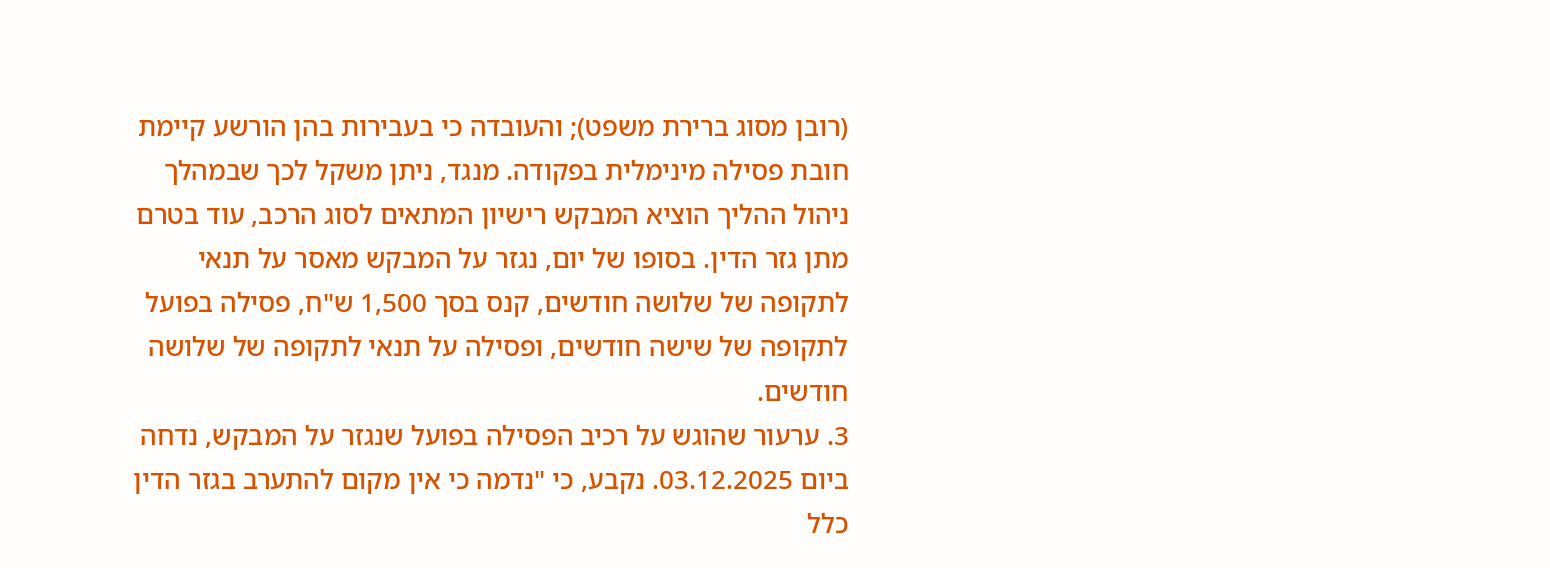(רובן מסוג ברירת משפט); והעובדה כי בעבירות בהן הורשע קיימת חובת פסילה מינימלית בפקודה. מנגד, ניתן משקל לכך שבמהלך ניהול ההליך הוציא המבקש רישיון המתאים לסוג הרכב, עוד בטרם מתן גזר הדין. בסופו של יום, נגזר על המבקש מאסר על תנאי לתקופה של שלושה חודשים, קנס בסך 1,500 ש"ח, פסילה בפועל לתקופה של שישה חודשים, ופסילה על תנאי לתקופה של שלושה חודשים.
3. ערעור שהוגש על רכיב הפסילה בפועל שנגזר על המבקש, נדחה ביום 03.12.2025. נקבע, כי "נדמה כי אין מקום להתערב בגזר הדין כלל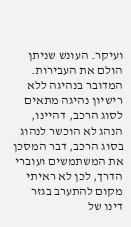ועיקר. העונש שניתן הולם את העבירות. המדובר בנהיגה ללא רישיון נהיגה מתאים לסוג הרכב, דהיינו, הנהג לא הוכשר לנהוג בסוג הרכב, דבר המסכן את המשתמשים ועוברי הדרך, לכן לא ראיתי מקום להתערב בגזר דינו של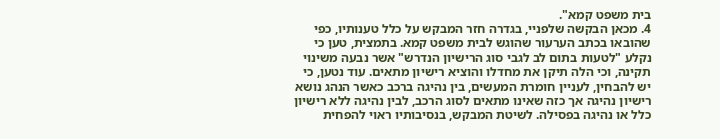בית משפט קמא".
4. מכאן הבקשה שלפניי, בגדרה חזר המבקש על כלל טענותיו, כפי שהובאו בכתב הערעור שהוגש לבית משפט קמא. בתמצית, טען כי נקלע "לטעות בתום לב לגבי סוג הרישיון הנדרש" אשר נבעה משינוי תקינה, וכי הלה תיקן את מחדלו והוציא רישיון מתאים. עוד נטען, כי יש להבחין, לעניין חומרת המעשים, בין נהיגה ברכב כאשר הנהג נושא רישיון נהיגה אך כזה שאינו מתאים לסוג הרכב, לבין נהיגה ללא רישיון כלל או נהיגה בפסילה. לשיטת המבקש, בנסיבותיו ראוי להפחית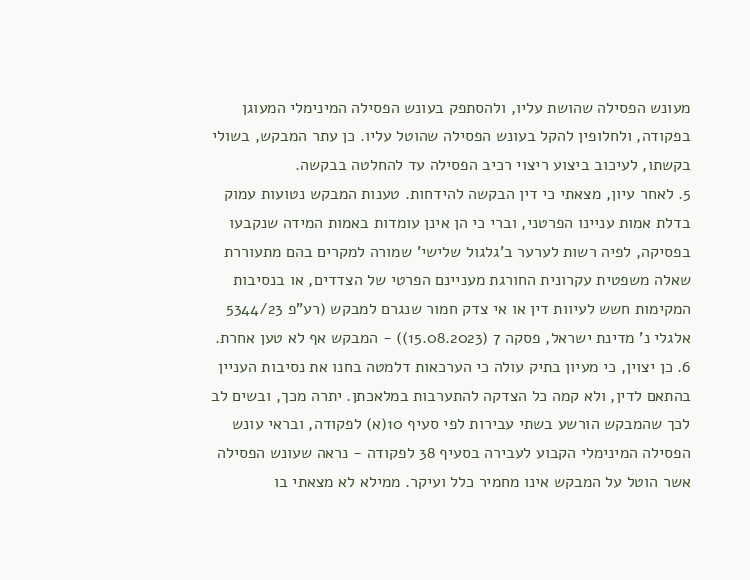מעונש הפסילה שהושת עליו, ולהסתפק בעונש הפסילה המינימלי המעוגן בפקודה, ולחלופין להקל בעונש הפסילה שהוטל עליו. כן עתר המבקש, בשולי בקשתו, לעיכוב ביצוע ריצוי רכיב הפסילה עד להחלטה בבקשה.
5. לאחר עיון, מצאתי כי דין הבקשה להידחות. טענות המבקש נטועות עמוק בדלת אמות עניינו הפרטני, וברי כי הן אינן עומדות באמות המידה שנקבעו בפסיקה, לפיה רשות לערער ב'גלגול שלישי' שמורה למקרים בהם מתעוררת שאלה משפטית עקרונית החורגת מעניינם הפרטי של הצדדים, או בנסיבות המקימות חשש לעיוות דין או אי צדק חמור שנגרם למבקש (רע"פ 5344/23 אלגלי נ' מדינת ישראל, פסקה 7 (15.08.2023)) - המבקש אף לא טען אחרת.
6. כן יצוין, כי מעיון בתיק עולה כי הערכאות דלמטה בחנו את נסיבות העניין בהתאם לדין, ולא קמה כל הצדקה להתערבות במלאכתן. יתרה מכך, ובשים לב לכך שהמבקש הורשע בשתי עבירות לפי סעיף 10(א) לפקודה, ובראי עונש הפסילה המינימלי הקבוע לעבירה בסעיף 38 לפקודה - נראה שעונש הפסילה אשר הוטל על המבקש אינו מחמיר כלל ועיקר. ממילא לא מצאתי בו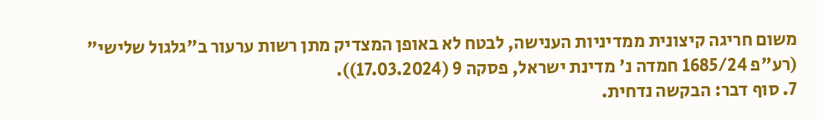משום חריגה קיצונית ממדיניות הענישה, לבטח לא באופן המצדיק מתן רשות ערעור ב"גלגול שלישי" (רע"פ 1685/24 חמדה נ' מדינת ישראל, פסקה 9 (17.03.2024)).
7. סוף דבר: הבקשה נדחית.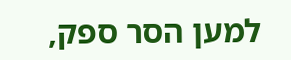למען הסר ספק,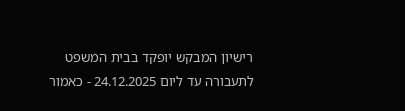רישיון המבקש יופקד בבית המשפט לתעבורה עד ליום 24.12.2025 - כאמור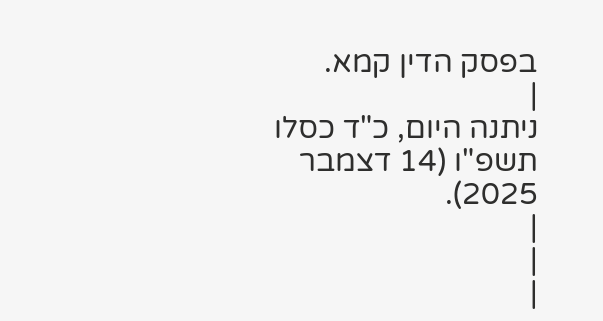בפסק הדין קמא.
|
ניתנה היום, כ"ד כסלו תשפ"ו (14 דצמבר 2025).
|
|
|